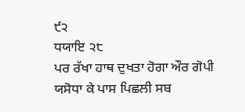੯੨
ਧਯਾਇ ੨੮
ਪਰ ਰੱਖਾ ਹਾਥ ਦੁਖਤਾ ਹੋਗਾ ਔਰ ਗੋਪੀ ਯਸੋਧਾ ਕੇ ਪਾਸ ਪਿਛਲੀ ਸਬ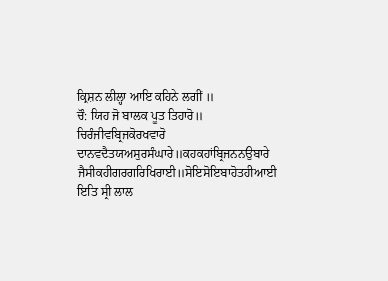ਕ੍ਰਿਸ਼ਨ ਲੀਲ੍ਹਾ ਆਇ ਕਹਿਨੇ ਲਗੀਂ ॥
ਚੌ: ਯਿਹ ਜੋ ਬਾਲਕ ਪੂਤ ਤਿਹਾਰੋ॥ ਚਿਰੰਜੀਵਬ੍ਰਿਜਕੋਰਖਵਾਰੋ
ਦਾਨਵਦੈਤਯਅਸੁਰਸੰਘਾਰੇ॥ਕਹਕਹਾਂਬ੍ਰਿਜਨਨਉਬਾਰੇ
ਜੈਸੀਕਹੀਗਰਗਰਿਖਿਰਾਈ॥ਸੋਇਸੋਇਬਾਹੋਤਹੀਆਈ
ਇਤਿ ਸ੍ਰੀ ਲਾਲ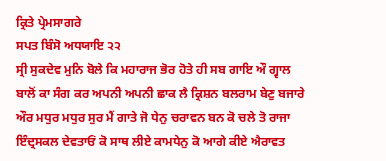ਕ੍ਰਿਤੇ ਪ੍ਰੇਮਸਾਗਰੇ
ਸਪਤ ਬਿੰਸੋ ਅਧਯਾਇ ੨੨
ਸ੍ਰੀ ਸੁਕਦੇਵ ਮੁਨਿ ਬੋਲੇ ਕਿ ਮਹਾਰਾਜ ਭੋਰ ਹੋਤੇ ਹੀ ਸਬ ਗਾਇ ਔ ਗ੍ਵਾਲ ਬਾਲੋਂ ਕਾ ਸੰਗ ਕਰ ਅਪਨੀ ਅਪਨੀ ਛਾਕ ਲੈ ਕ੍ਰਿਸ਼ਨ ਬਲਰਾਮ ਬੇਣੁ ਬਜਾਰੇ ਔਰ ਮਧੁਰ ਮਧੁਰ ਸੁਰ ਮੈਂ ਗਾਤੇ ਜੋ ਧੇਨੁ ਚਰਾਵਨ ਬਨ ਕੋ ਚਲੇ ਤੋ ਰਾਜਾ ਇੰਦ੍ਰਸਕਲ ਦੇਵਤਾਓਂ ਕੋ ਸਾਥ ਲੀਏ ਕਾਮਧੇਨੁ ਕੋ ਆਗੇ ਕੀਏ ਐਰਾਵਤ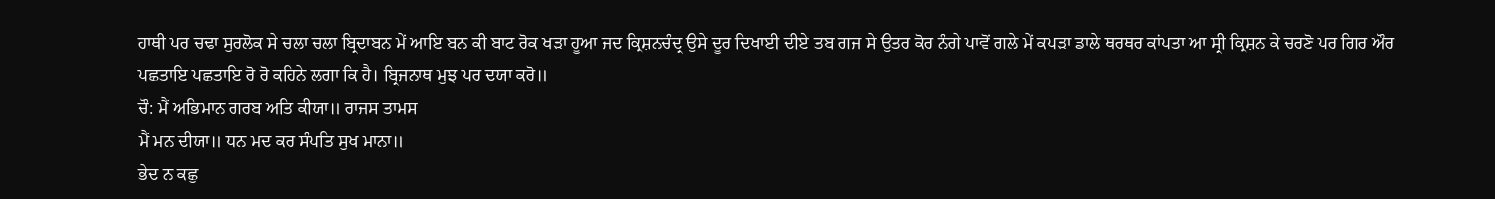ਹਾਥੀ ਪਰ ਚਢਾ ਸੁਰਲੋਕ ਸੇ ਚਲਾ ਚਲਾ ਬ੍ਰਿਦਾਬਨ ਮੇਂ ਆਇ ਬਨ ਕੀ ਬਾਟ ਰੋਕ ਖੜਾ ਹੂਆ ਜਦ ਕ੍ਰਿਸ਼ਨਚੰਦ੍ਰ ਉਸੇ ਦੂਰ ਦਿਖਾਈ ਦੀਏ ਤਬ ਗਜ ਸੇ ਉਤਰ ਕੋਰ ਨੰਗੇ ਪਾਵੋਂ ਗਲੇ ਮੇਂ ਕਪੜਾ ਡਾਲੇ ਥਰਥਰ ਕਾਂਪਤਾ ਆ ਸ੍ਰੀ ਕ੍ਰਿਸ਼ਨ ਕੇ ਚਰਣੋ ਪਰ ਗਿਰ ਔਰ ਪਛਤਾਇ ਪਛਤਾਇ ਰੋ ਰੋ ਕਹਿਨੇ ਲਗਾ ਕਿ ਹੈ। ਬ੍ਰਿਜਨਾਥ ਮੁਝ ਪਰ ਦਯਾ ਕਰੋ॥
ਚੌ: ਮੈਂ ਅਭਿਮਾਨ ਗਰਬ ਅਤਿ ਕੀਯਾ॥ ਰਾਜਸ ਤਾਮਸ
ਮੈਂ ਮਨ ਦੀਯਾ॥ ਧਨ ਮਦ ਕਰ ਸੰਪਤਿ ਸੁਖ ਮਾਨਾ॥
ਭੇਦ ਨ ਕਛੁ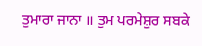ਤੁਮਾਰਾ ਜਾਨਾ ॥ ਤੁਮ ਪਰਮੇਸ਼ੁਰ ਸਬਕੇ